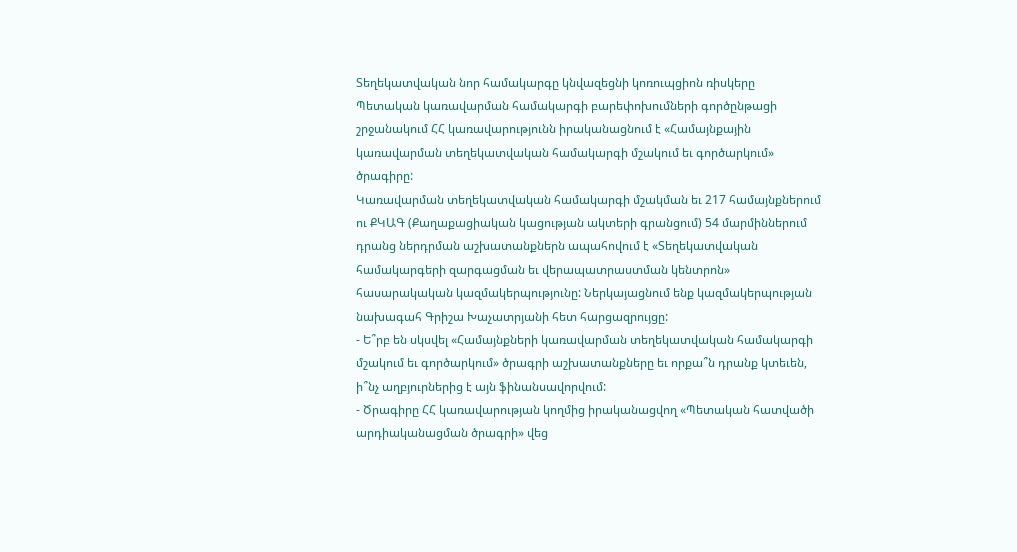Տեղեկատվական նոր համակարգը կնվազեցնի կոռուպցիոն ռիսկերը
Պետական կառավարման համակարգի բարեփոխումների գործընթացի շրջանակում ՀՀ կառավարությունն իրականացնում է «Համայնքային կառավարման տեղեկատվական համակարգի մշակում եւ գործարկում» ծրագիրը:
Կառավարման տեղեկատվական համակարգի մշակման եւ 217 համայնքներում ու ՔԿԱԳ (Քաղաքացիական կացության ակտերի գրանցում) 54 մարմիններում դրանց ներդրման աշխատանքներն ապահովում է «Տեղեկատվական համակարգերի զարգացման եւ վերապատրաստման կենտրոն» հասարակական կազմակերպությունը: Ներկայացնում ենք կազմակերպության նախագահ Գրիշա Խաչատրյանի հետ հարցազրույցը:
- Ե՞րբ են սկսվել «Համայնքների կառավարման տեղեկատվական համակարգի մշակում եւ գործարկում» ծրագրի աշխատանքները եւ որքա՞ն դրանք կտեւեն, ի՞նչ աղբյուրներից է այն ֆինանսավորվում:
- Ծրագիրը ՀՀ կառավարության կողմից իրականացվող «Պետական հատվածի արդիականացման ծրագրի» վեց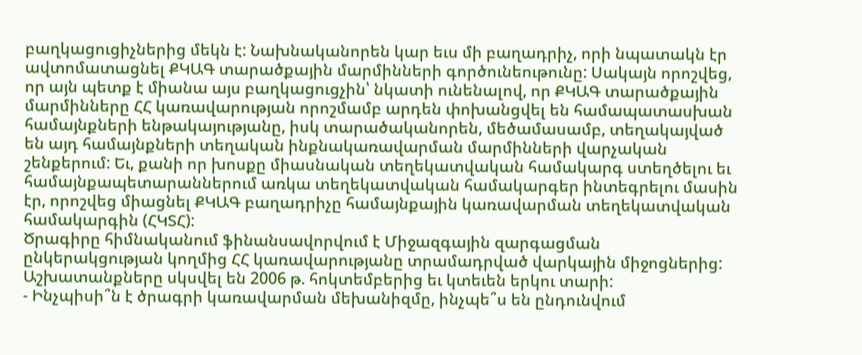բաղկացուցիչներից մեկն է: Նախնականորեն կար եւս մի բաղադրիչ, որի նպատակն էր ավտոմատացնել ՔԿԱԳ տարածքային մարմինների գործունեութունը: Սակայն որոշվեց, որ այն պետք է միանա այս բաղկացուցչին՝ նկատի ունենալով, որ ՔԿԱԳ տարածքային մարմինները ՀՀ կառավարության որոշմամբ արդեն փոխանցվել են համապատասխան համայնքների ենթակայությանը, իսկ տարածականորեն, մեծամասամբ, տեղակայված են այդ համայնքների տեղական ինքնակառավարման մարմինների վարչական շենքերում: Եւ, քանի որ խոսքը միասնական տեղեկատվական համակարգ ստեղծելու եւ համայնքապետարաններում առկա տեղեկատվական համակարգեր ինտեգրելու մասին էր, որոշվեց միացնել ՔԿԱԳ բաղադրիչը համայնքային կառավարման տեղեկատվական համակարգին (ՀԿՏՀ):
Ծրագիրը հիմնականում ֆինանսավորվում է Միջազգային զարգացման ընկերակցության կողմից ՀՀ կառավարությանը տրամադրված վարկային միջոցներից: Աշխատանքները սկսվել են 2006 թ. հոկտեմբերից եւ կտեւեն երկու տարի:
- Ինչպիսի՞ն է ծրագրի կառավարման մեխանիզմը, ինչպե՞ս են ընդունվում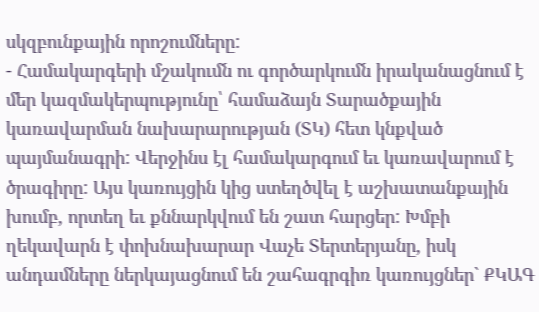սկզբունքային որոշումները:
- Համակարգերի մշակումն ու գործարկումն իրականացնում է մեր կազմակերպությունը՝ համաձայն Տարածքային կառավարման նախարարության (ՏԿ) հետ կնքված պայմանագրի: Վերջինս էլ համակարգում եւ կառավարում է ծրագիրը: Այս կառույցին կից ստեղծվել է աշխատանքային խումբ, որտեղ եւ քննարկվում են շատ հարցեր: Խմբի ղեկավարն է փոխնախարար Վաչե Տերտերյանը, իսկ անդամները ներկայացնում են շահագրգիռ կառույցներ` ՔԿԱԳ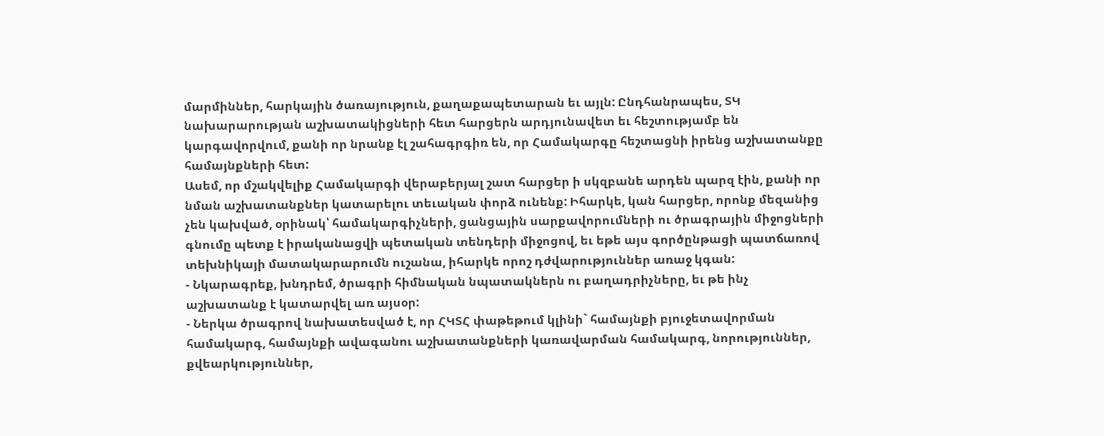մարմիններ, հարկային ծառայություն, քաղաքապետարան եւ այլն: Ընդհանրապես, ՏԿ նախարարության աշխատակիցների հետ հարցերն արդյունավետ եւ հեշտությամբ են կարգավորվում, քանի որ նրանք էլ շահագրգիռ են, որ Համակարգը հեշտացնի իրենց աշխատանքը համայնքների հետ:
Ասեմ, որ մշակվելիք Համակարգի վերաբերյալ շատ հարցեր ի սկզբանե արդեն պարզ էին, քանի որ նման աշխատանքներ կատարելու տեւական փորձ ունենք: Իհարկե, կան հարցեր, որոնք մեզանից չեն կախված, օրինակ՝ համակարգիչների, ցանցային սարքավորումների ու ծրագրային միջոցների գնումը պետք է իրականացվի պետական տենդերի միջոցով, եւ եթե այս գործընթացի պատճառով տեխնիկայի մատակարարումն ուշանա, իհարկե որոշ դժվարություններ առաջ կգան:
- Նկարագրեք, խնդրեմ, ծրագրի հիմնական նպատակներն ու բաղադրիչները, եւ թե ինչ աշխատանք է կատարվել առ այսօր:
- Ներկա ծրագրով նախատեսված է, որ ՀԿՏՀ փաթեթում կլինի` համայնքի բյուջետավորման համակարգ, համայնքի ավագանու աշխատանքների կառավարման համակարգ, նորություններ, քվեարկություններ,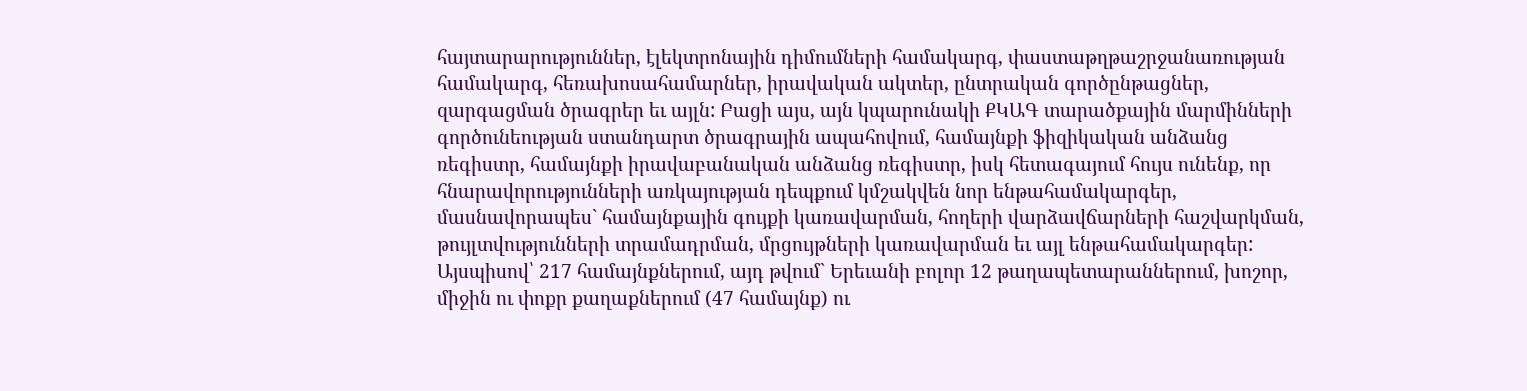հայտարարություններ, էլեկտրոնային դիմումների համակարգ, փաստաթղթաշրջանառության համակարգ, հեռախոսահամարներ, իրավական ակտեր, ընտրական գործընթացներ, զարգացման ծրագրեր եւ այլն: Բացի այս, այն կպարունակի ՔԿԱԳ տարածքային մարմինների գործունեության ստանդարտ ծրագրային ապահովում, համայնքի ֆիզիկական անձանց ռեգիստր, համայնքի իրավաբանական անձանց ռեգիստր, իսկ հետագայում հույս ունենք, որ հնարավորությունների առկայության դեպքում կմշակվեն նոր ենթահամակարգեր, մասնավորապես` համայնքային գույքի կառավարման, հողերի վարձավճարների հաշվարկման, թույլտվությունների տրամադրման, մրցույթների կառավարման եւ այլ ենթահամակարգեր:
Այսպիսով՝ 217 համայնքներում, այդ թվում` Երեւանի բոլոր 12 թաղապետարաններում, խոշոր, միջին ու փոքր քաղաքներում (47 համայնք) ու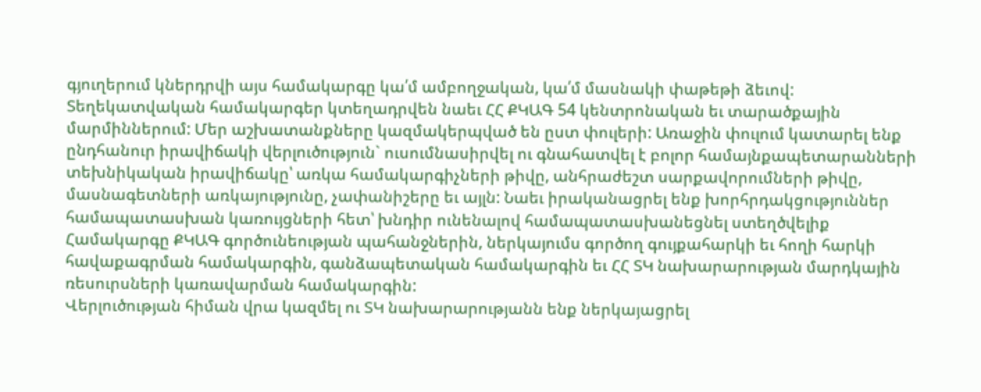գյուղերում կներդրվի այս համակարգը կա՛մ ամբողջական, կա՛մ մասնակի փաթեթի ձեւով: Տեղեկատվական համակարգեր կտեղադրվեն նաեւ ՀՀ ՔԿԱԳ 54 կենտրոնական եւ տարածքային մարմիններում: Մեր աշխատանքները կազմակերպված են ըստ փուլերի: Առաջին փուլում կատարել ենք ընդհանուր իրավիճակի վերլուծություն` ուսումնասիրվել ու գնահատվել է բոլոր համայնքապետարանների տեխնիկական իրավիճակը՝ առկա համակարգիչների թիվը, անհրաժեշտ սարքավորումների թիվը, մասնագետների առկայությունը, չափանիշերը եւ այլն: Նաեւ իրականացրել ենք խորհրդակցություններ համապատասխան կառույցների հետ՝ խնդիր ունենալով համապատասխանեցնել ստեղծվելիք Համակարգը ՔԿԱԳ գործունեության պահանջներին, ներկայումս գործող գույքահարկի եւ հողի հարկի հավաքագրման համակարգին, գանձապետական համակարգին եւ ՀՀ ՏԿ նախարարության մարդկային ռեսուրսների կառավարման համակարգին:
Վերլուծության հիման վրա կազմել ու ՏԿ նախարարությանն ենք ներկայացրել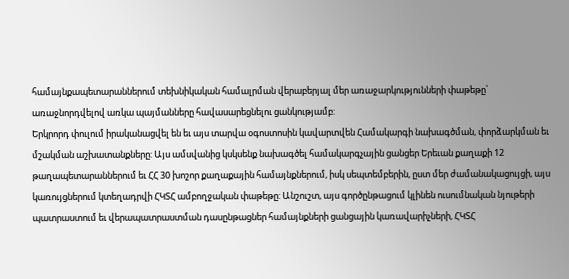համայնքապետարաններում տեխնիկական համալրման վերաբերյալ մեր առաջարկությունների փաթեթը՝ առաջնորդվելով առկա պայմանները հավասարեցնելու ցանկությամբ:
Երկրորդ փուլում իրականացվել են եւ այս տարվա օգոստոսին կավարտվեն Համակարգի նախագծման, փորձարկման եւ մշակման աշխատանքները: Այս ամսվանից կսկսենք նախագծել համակարգչային ցանցեր Երեւան քաղաքի 12 թաղապետարաններում եւ ՀՀ 30 խոշոր քաղաքային համայնքներում, իսկ սեպտեմբերին, ըստ մեր ժամանակացույցի, այս կառույցներում կտեղադրվի ՀԿՏՀ ամբողջական փաթեթը: Անշուշտ, այս գործընթացում կլինեն ուսումնական նյութերի պատրաստում եւ վերապատրաստման դասընթացներ համայնքների ցանցային կառավարիչների, ՀԿՏՀ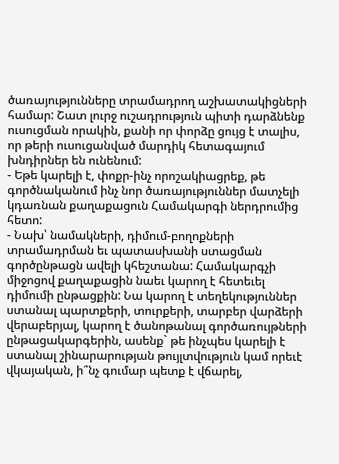ծառայությունները տրամադրող աշխատակիցների համար: Շատ լուրջ ուշադրություն պիտի դարձնենք ուսուցման որակին, քանի որ փորձը ցույց է տալիս, որ թերի ուսուցանված մարդիկ հետագայում խնդիրներ են ունենում:
- Եթե կարելի է, փոքր-ինչ որոշակիացրեք, թե գործնականում ինչ նոր ծառայություններ մատչելի կդառնան քաղաքացուն Համակարգի ներդրումից հետո:
- Նախ՝ նամակների, դիմում-բողոքների տրամադրման եւ պատասխանի ստացման գործընթացն ավելի կհեշտանա: Համակարգչի միջոցով քաղաքացին նաեւ կարող է հետեւել դիմումի ընթացքին: Նա կարող է տեղեկություններ ստանալ պարտքերի, տուրքերի, տարբեր վարձերի վերաբերյալ, կարող է ծանոթանալ գործառույթների ընթացակարգերին, ասենք` թե ինչպես կարելի է ստանալ շինարարության թույլտվություն կամ որեւէ վկայական, ի՞նչ գումար պետք է վճարել,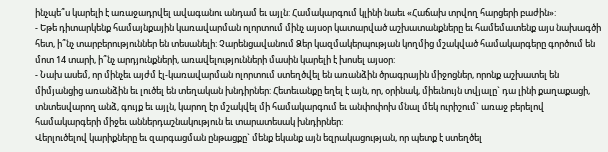ինչպե՞ս կարելի է առաջադրվել ավագանու անդամ եւ այլն: Համակարգում կլինի նաեւ «Հաճախ տրվող հարցերի բաժին»:
- Եթե դիտարկենք համայնքային կառավարման ոլորտում մինչ այսօր կատարված աշխատանքները եւ համեմատենք այս նախագծի հետ, ի՞նչ տարբերություններ են տեսանելի: Չարենցավանում Ձեր կազմակերպության կողմից մշակված համակարգերը գործում են մոտ 14 տարի, ի՞նչ արդյունքների, առավելությունների մասին կարելի է խոսել այսօր:
- Նախ ասեմ, որ մինչեւ այժմ էլ-կառավարման ոլորտում ստեղծվել են առանձին ծրագրային միջոցներ, որոնք աշխատել են միմյանցից առանձին եւ լուծել են տեղական խնդիրներ: Հետեւանքը եղել է այն, որ, օրինակ, միեւնույն տվյալը` դա լինի քաղաքացի, տնտեսվարող անձ, գույք եւ այլն, կարող էր մշակվել մի համակարգում եւ անփոփոխ մնալ մեկ ուրիշում` առաջ բերելով համակարգերի միջեւ աններդաշնակություն եւ տարատեսակ խնդիրներ:
Վերլուծելով կարիքները եւ զարգացման ընթացքը` մենք եկանք այն եզրակացության, որ պետք է ստեղծել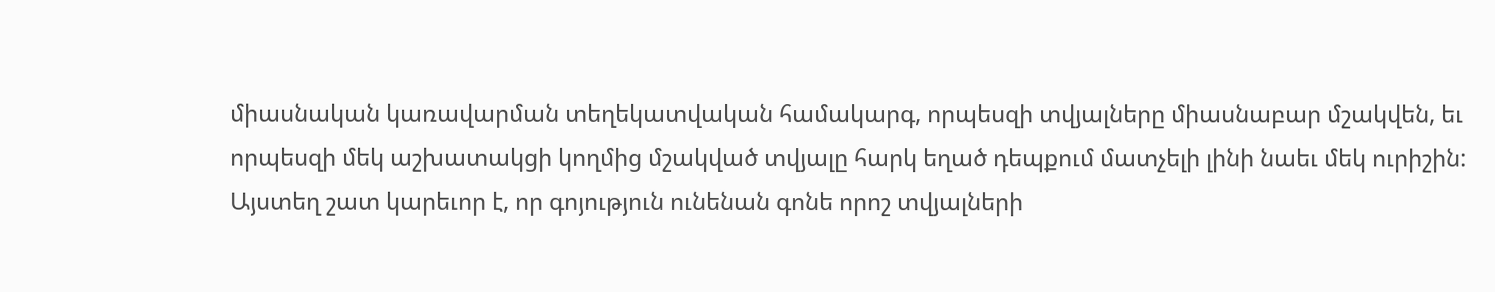միասնական կառավարման տեղեկատվական համակարգ, որպեսզի տվյալները միասնաբար մշակվեն, եւ որպեսզի մեկ աշխատակցի կողմից մշակված տվյալը հարկ եղած դեպքում մատչելի լինի նաեւ մեկ ուրիշին: Այստեղ շատ կարեւոր է, որ գոյություն ունենան գոնե որոշ տվյալների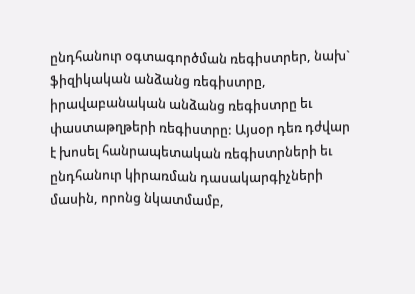ընդհանուր օգտագործման ռեգիստրեր, նախ` ֆիզիկական անձանց ռեգիստրը, իրավաբանական անձանց ռեգիստրը եւ փաստաթղթերի ռեգիստրը: Այսօր դեռ դժվար է խոսել հանրապետական ռեգիստրների եւ ընդհանուր կիրառման դասակարգիչների մասին, որոնց նկատմամբ,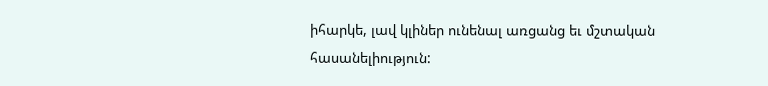իհարկե, լավ կլիներ ունենալ առցանց եւ մշտական հասանելիություն: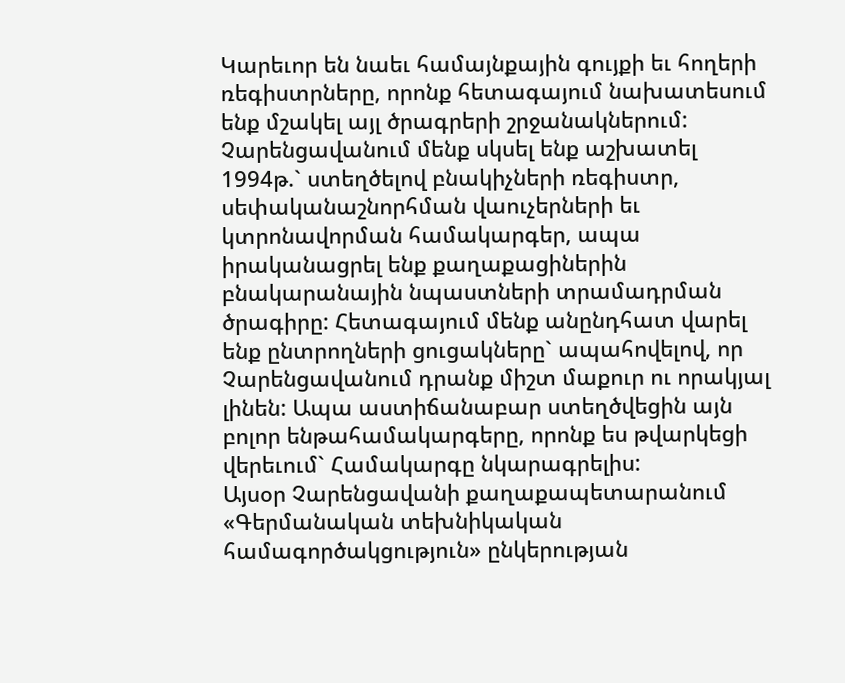Կարեւոր են նաեւ համայնքային գույքի եւ հողերի ռեգիստրները, որոնք հետագայում նախատեսում ենք մշակել այլ ծրագրերի շրջանակներում:
Չարենցավանում մենք սկսել ենք աշխատել 1994թ.` ստեղծելով բնակիչների ռեգիստր, սեփականաշնորհման վաուչերների եւ կտրոնավորման համակարգեր, ապա իրականացրել ենք քաղաքացիներին բնակարանային նպաստների տրամադրման ծրագիրը: Հետագայում մենք անընդհատ վարել ենք ընտրողների ցուցակները` ապահովելով, որ Չարենցավանում դրանք միշտ մաքուր ու որակյալ լինեն: Ապա աստիճանաբար ստեղծվեցին այն բոլոր ենթահամակարգերը, որոնք ես թվարկեցի վերեւում` Համակարգը նկարագրելիս:
Այսօր Չարենցավանի քաղաքապետարանում «Գերմանական տեխնիկական համագործակցություն» ընկերության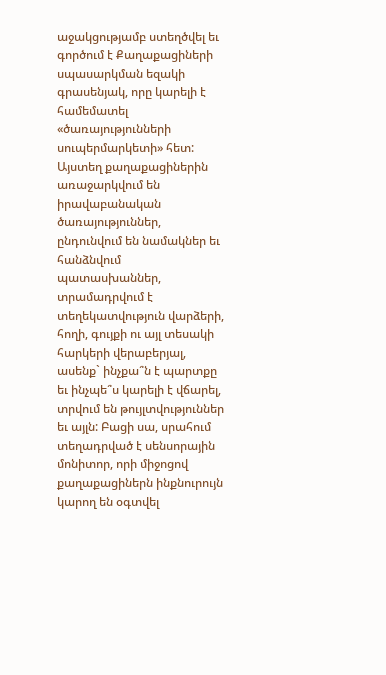աջակցությամբ ստեղծվել եւ գործում է Քաղաքացիների սպասարկման եզակի գրասենյակ, որը կարելի է համեմատել «ծառայությունների սուպերմարկետի» հետ: Այստեղ քաղաքացիներին առաջարկվում են իրավաբանական ծառայություններ, ընդունվում են նամակներ եւ հանձնվում պատասխաններ, տրամադրվում է տեղեկատվություն վարձերի, հողի, գույքի ու այլ տեսակի հարկերի վերաբերյալ, ասենք` ինչքա՞ն է պարտքը եւ ինչպե՞ս կարելի է վճարել, տրվում են թույլտվություններ եւ այլն: Բացի սա, սրահում տեղադրված է սենսորային մոնիտոր, որի միջոցով քաղաքացիներն ինքնուրույն կարող են օգտվել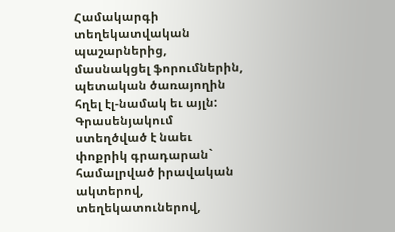Համակարգի տեղեկատվական պաշարներից, մասնակցել ֆորումներին, պետական ծառայողին հղել էլ-նամակ եւ այլն: Գրասենյակում ստեղծված է նաեւ փոքրիկ գրադարան` համալրված իրավական ակտերով, տեղեկատուներով,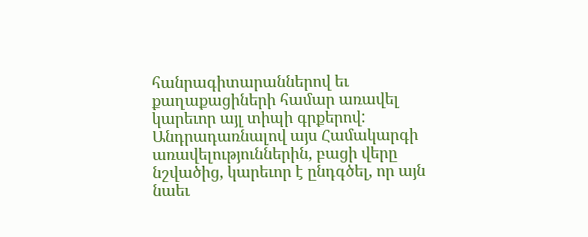հանրագիտարաններով եւ քաղաքացիների համար առավել կարեւոր այլ տիպի գրքերով:
Անդրադառնալով այս Համակարգի առավելություններին, բացի վերը նշվածից, կարեւոր է ընդգծել, որ այն նաեւ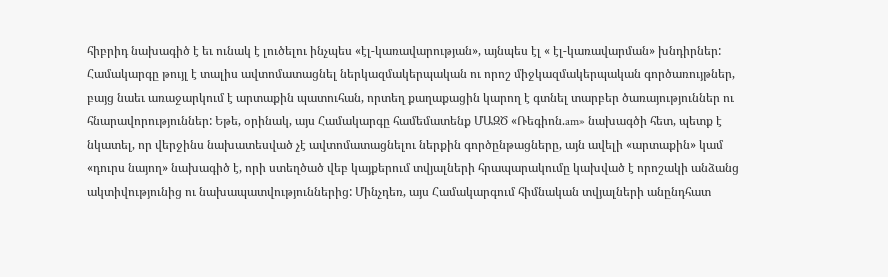հիբրիդ նախագիծ է եւ ունակ է լուծելու ինչպես «էլ-կառավարության», այնպես էլ « էլ-կառավարման» խնդիրներ: Համակարգը թույլ է տալիս ավտոմատացնել ներկազմակերպական ու որոշ միջկազմակերպական գործառույթներ, բայց նաեւ առաջարկում է արտաքին պատուհան, որտեղ քաղաքացին կարող է գտնել տարբեր ծառայություններ ու հնարավորություններ: Եթե, օրինակ, այս Համակարգը համեմատենք ՄԱԶԾ «Ռեգիոն.am» նախագծի հետ, պետք է նկատել, որ վերջինս նախատեսված չէ ավտոմատացնելու ներքին գործընթացները, այն ավելի «արտաքին» կամ «դուրս նայող» նախագիծ է, որի ստեղծած վեբ կայքերում տվյալների հրապարակումը կախված է որոշակի անձանց ակտիվությունից ու նախապատվություններից: Մինչդեռ, այս Համակարգում հիմնական տվյալների անընդհատ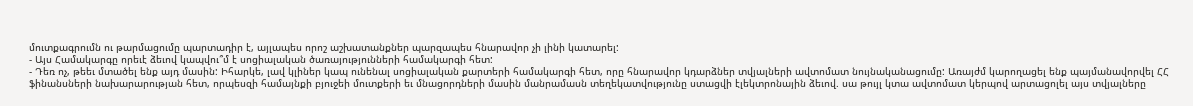մուտքագրումն ու թարմացումը պարտադիր է, այլապես որոշ աշխատանքներ պարզապես հնարավոր չի լինի կատարել:
- Այս Համակարգը որեւէ ձեւով կապվու՞մ է սոցիալական ծառայությունների համակարգի հետ:
- Դեռ ոչ, թեեւ մտածել ենք այդ մասին: Իհարկե, լավ կլիներ կապ ունենալ սոցիալական քարտերի համակարգի հետ, որը հնարավոր կդարձներ տվյալների ավտոմատ նույնականացումը: Առայժմ կարողացել ենք պայմանավորվել ՀՀ ֆինանսների նախարարության հետ, որպեսզի համայնքի բյուջեի մուտքերի եւ մնացորդների մասին մանրամասն տեղեկատվությունը ստացվի էլեկտրոնային ձեւով. սա թույլ կտա ավտոմատ կերպով արտացոլել այս տվյալները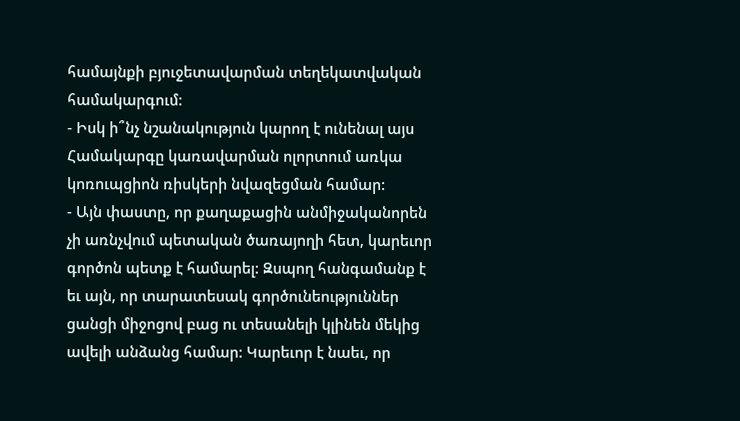համայնքի բյուջետավարման տեղեկատվական համակարգում:
- Իսկ ի՞նչ նշանակություն կարող է ունենալ այս Համակարգը կառավարման ոլորտում առկա կոռուպցիոն ռիսկերի նվազեցման համար:
- Այն փաստը, որ քաղաքացին անմիջականորեն չի առնչվում պետական ծառայողի հետ, կարեւոր գործոն պետք է համարել: Զսպող հանգամանք է եւ այն, որ տարատեսակ գործունեություններ ցանցի միջոցով բաց ու տեսանելի կլինեն մեկից ավելի անձանց համար: Կարեւոր է նաեւ, որ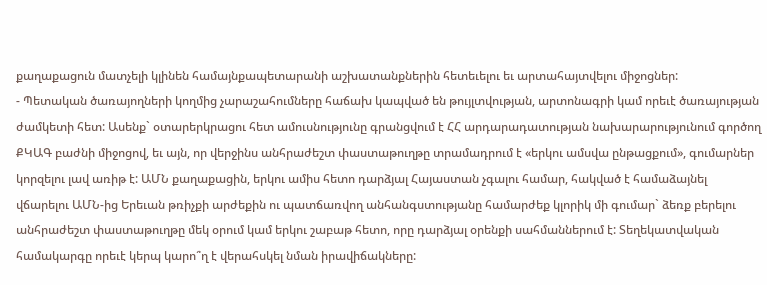քաղաքացուն մատչելի կլինեն համայնքապետարանի աշխատանքներին հետեւելու եւ արտահայտվելու միջոցներ:
- Պետական ծառայողների կողմից չարաշահումները հաճախ կապված են թույլտվության, արտոնագրի կամ որեւէ ծառայության ժամկետի հետ: Ասենք` օտարերկրացու հետ ամուսնությունը գրանցվում է ՀՀ արդարադատության նախարարությունում գործող ՔԿԱԳ բաժնի միջոցով, եւ այն, որ վերջինս անհրաժեշտ փաստաթուղթը տրամադրում է «երկու ամսվա ընթացքում», գումարներ կորզելու լավ առիթ է: ԱՄՆ քաղաքացին, երկու ամիս հետո դարձյալ Հայաստան չգալու համար, հակված է համաձայնել վճարելու ԱՄՆ-ից Երեւան թռիչքի արժեքին ու պատճառվող անհանգստությանը համարժեք կլորիկ մի գումար` ձեռք բերելու անհրաժեշտ փաստաթուղթը մեկ օրում կամ երկու շաբաթ հետո, որը դարձյալ օրենքի սահմաններում է: Տեղեկատվական համակարգը որեւէ կերպ կարո՞ղ է վերահսկել նման իրավիճակները: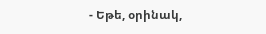- Եթե, օրինակ,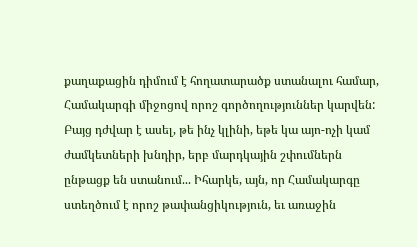քաղաքացին դիմում է հողատարածք ստանալու համար, Համակարգի միջոցով որոշ գործողություններ կարվեն: Բայց դժվար է ասել, թե ինչ կլինի, եթե կա այո-ոչի կամ ժամկետների խնդիր, երբ մարդկային շփումներն ընթացք են ստանում... Իհարկե, այն, որ Համակարգը ստեղծում է որոշ թափանցիկություն, եւ առաջին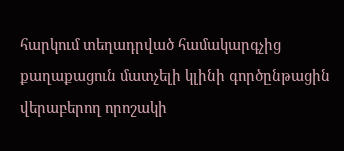հարկում տեղադրված համակարգչից քաղաքացուն մատչելի կլինի գործընթացին վերաբերող որոշակի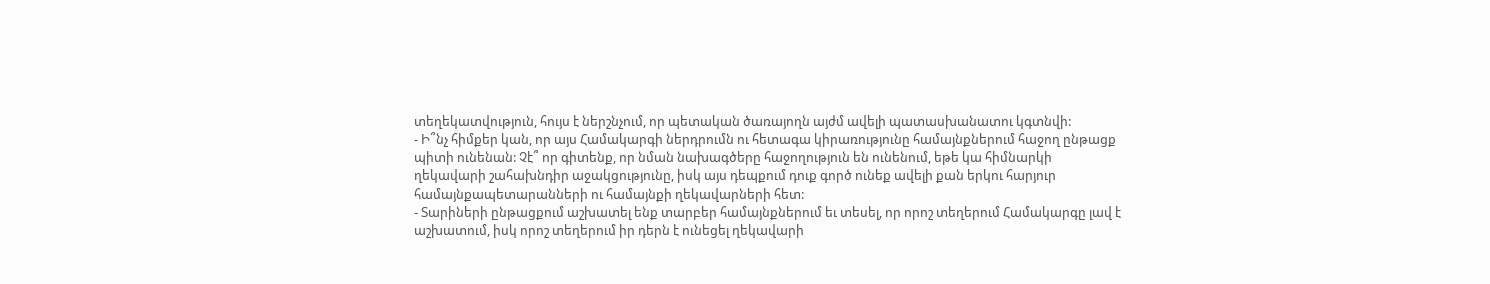տեղեկատվություն, հույս է ներշնչում, որ պետական ծառայողն այժմ ավելի պատասխանատու կգտնվի:
- Ի՞նչ հիմքեր կան, որ այս Համակարգի ներդրումն ու հետագա կիրառությունը համայնքներում հաջող ընթացք պիտի ունենան: Չէ՞ որ գիտենք, որ նման նախագծերը հաջողություն են ունենում, եթե կա հիմնարկի ղեկավարի շահախնդիր աջակցությունը, իսկ այս դեպքում դուք գործ ունեք ավելի քան երկու հարյուր համայնքապետարանների ու համայնքի ղեկավարների հետ:
- Տարիների ընթացքում աշխատել ենք տարբեր համայնքներում եւ տեսել, որ որոշ տեղերում Համակարգը լավ է աշխատում, իսկ որոշ տեղերում իր դերն է ունեցել ղեկավարի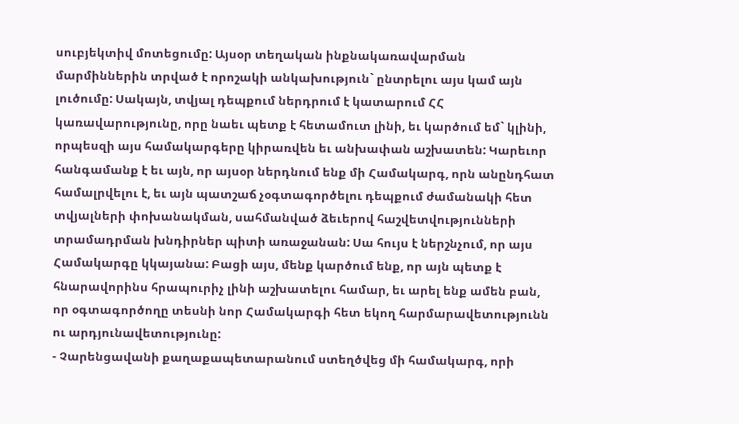սուբյեկտիվ մոտեցումը: Այսօր տեղական ինքնակառավարման մարմիններին տրված է որոշակի անկախություն` ընտրելու այս կամ այն լուծումը: Սակայն, տվյալ դեպքում ներդրում է կատարում ՀՀ կառավարությունը, որը նաեւ պետք է հետամուտ լինի, եւ կարծում եմ` կլինի, որպեսզի այս համակարգերը կիրառվեն եւ անխափան աշխատեն: Կարեւոր հանգամանք է եւ այն, որ այսօր ներդնում ենք մի Համակարգ, որն անընդհատ համալրվելու է, եւ այն պատշաճ չօգտագործելու դեպքում ժամանակի հետ տվյալների փոխանակման, սահմանված ձեւերով հաշվետվությունների տրամադրման խնդիրներ պիտի առաջանան: Սա հույս է ներշնչում, որ այս Համակարգը կկայանա: Բացի այս, մենք կարծում ենք, որ այն պետք է հնարավորինս հրապուրիչ լինի աշխատելու համար, եւ արել ենք ամեն բան, որ օգտագործողը տեսնի նոր Համակարգի հետ եկող հարմարավետությունն ու արդյունավետությունը:
- Չարենցավանի քաղաքապետարանում ստեղծվեց մի համակարգ, որի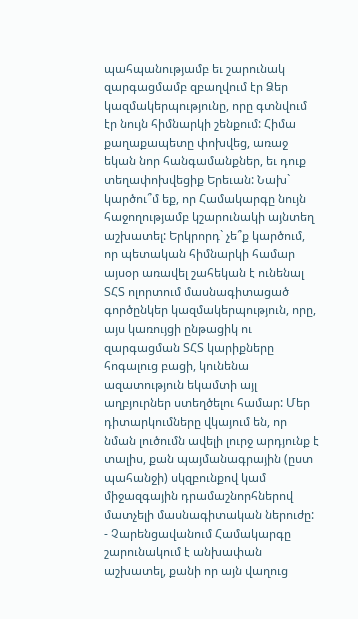պահպանությամբ եւ շարունակ զարգացմամբ զբաղվում էր Ձեր կազմակերպությունը, որը գտնվում էր նույն հիմնարկի շենքում: Հիմա քաղաքապետը փոխվեց, առաջ եկան նոր հանգամանքներ, եւ դուք տեղափոխվեցիք Երեւան: Նախ` կարծու՞մ եք, որ Համակարգը նույն հաջողությամբ կշարունակի այնտեղ աշխատել: Երկրորդ` չե՞ք կարծում, որ պետական հիմնարկի համար այսօր առավել շահեկան է ունենալ ՏՀՏ ոլորտում մասնագիտացած գործընկեր կազմակերպություն, որը, այս կառույցի ընթացիկ ու զարգացման ՏՀՏ կարիքները հոգալուց բացի, կունենա ազատություն եկամտի այլ աղբյուրներ ստեղծելու համար: Մեր դիտարկումները վկայում են, որ նման լուծումն ավելի լուրջ արդյունք է տալիս, քան պայմանագրային (ըստ պահանջի) սկզբունքով կամ միջազգային դրամաշնորհներով մատչելի մասնագիտական ներուժը:
- Չարենցավանում Համակարգը շարունակում է անխափան աշխատել, քանի որ այն վաղուց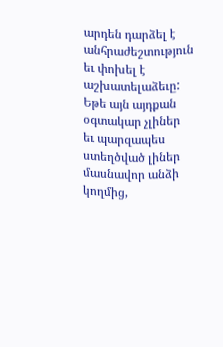արդեն դարձել է անհրաժեշտություն եւ փոխել է աշխատելաձեւը: Եթե այն այդքան օգտակար չլիներ եւ պարզապես ստեղծված լիներ մասնավոր անձի կողմից,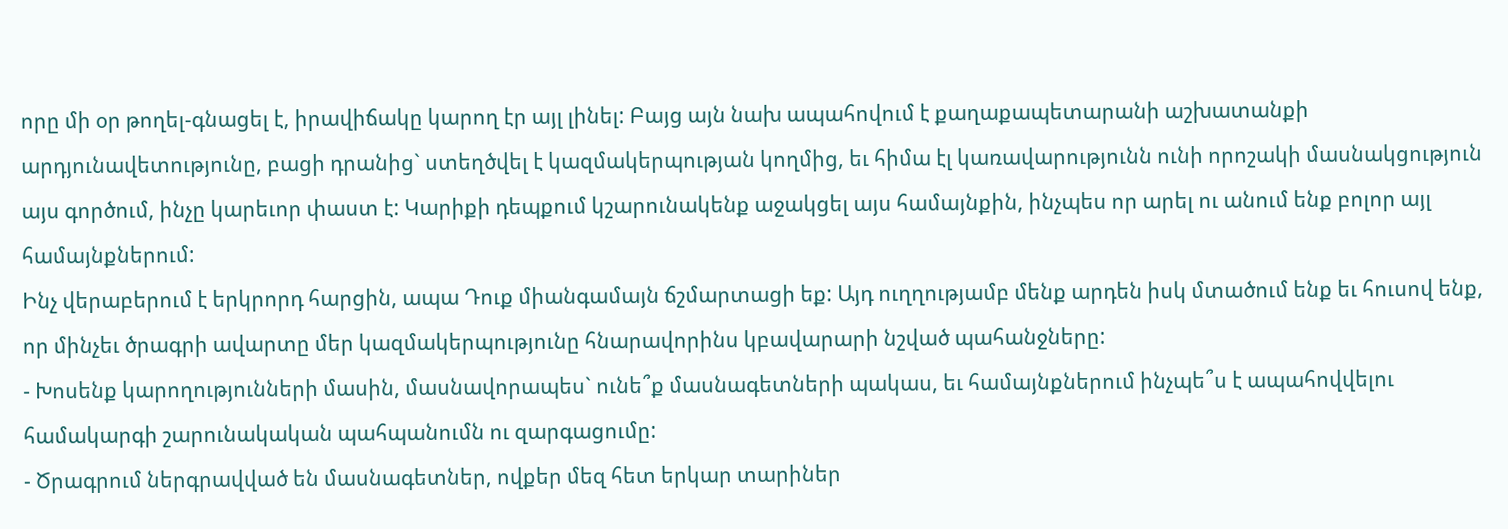որը մի օր թողել-գնացել է, իրավիճակը կարող էր այլ լինել: Բայց այն նախ ապահովում է քաղաքապետարանի աշխատանքի արդյունավետությունը, բացի դրանից` ստեղծվել է կազմակերպության կողմից, եւ հիմա էլ կառավարությունն ունի որոշակի մասնակցություն այս գործում, ինչը կարեւոր փաստ է: Կարիքի դեպքում կշարունակենք աջակցել այս համայնքին, ինչպես որ արել ու անում ենք բոլոր այլ համայնքներում:
Ինչ վերաբերում է երկրորդ հարցին, ապա Դուք միանգամայն ճշմարտացի եք: Այդ ուղղությամբ մենք արդեն իսկ մտածում ենք եւ հուսով ենք, որ մինչեւ ծրագրի ավարտը մեր կազմակերպությունը հնարավորինս կբավարարի նշված պահանջները:
- Խոսենք կարողությունների մասին, մասնավորապես` ունե՞ք մասնագետների պակաս, եւ համայնքներում ինչպե՞ս է ապահովվելու համակարգի շարունակական պահպանումն ու զարգացումը:
- Ծրագրում ներգրավված են մասնագետներ, ովքեր մեզ հետ երկար տարիներ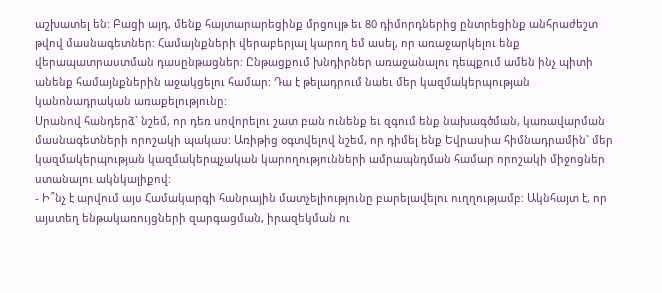աշխատել են: Բացի այդ, մենք հայտարարեցինք մրցույթ եւ 80 դիմորդներից ընտրեցինք անհրաժեշտ թվով մասնագետներ: Համայնքների վերաբերյալ կարող եմ ասել, որ առաջարկելու ենք վերապատրաստման դասընթացներ: Ընթացքում խնդիրներ առաջանալու դեպքում ամեն ինչ պիտի անենք համայնքներին աջակցելու համար: Դա է թելադրում նաեւ մեր կազմակերպության կանոնադրական առաքելությունը:
Սրանով հանդերձ` նշեմ, որ դեռ սովորելու շատ բան ունենք եւ զգում ենք նախագծման, կառավարման մասնագետների որոշակի պակաս: Առիթից օգտվելով նշեմ, որ դիմել ենք Եվրասիա հիմնադրամին` մեր կազմակերպության կազմակերպչական կարողությունների ամրապնդման համար որոշակի միջոցներ ստանալու ակնկալիքով:
- Ի՞նչ է արվում այս Համակարգի հանրային մատչելիությունը բարելավելու ուղղությամբ: Ակնհայտ է, որ այստեղ ենթակառույցների զարգացման, իրազեկման ու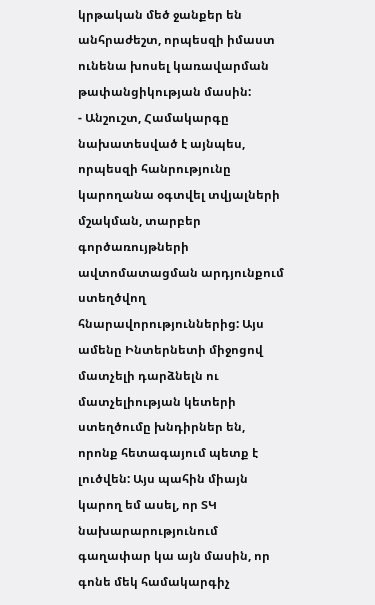կրթական մեծ ջանքեր են անհրաժեշտ, որպեսզի իմաստ ունենա խոսել կառավարման թափանցիկության մասին:
- Անշուշտ, Համակարգը նախատեսված է այնպես, որպեսզի հանրությունը կարողանա օգտվել տվյալների մշակման, տարբեր գործառույթների ավտոմատացման արդյունքում ստեղծվող հնարավորություններից: Այս ամենը Ինտերնետի միջոցով մատչելի դարձնելն ու մատչելիության կետերի ստեղծումը խնդիրներ են, որոնք հետագայում պետք է լուծվեն: Այս պահին միայն կարող եմ ասել, որ ՏԿ նախարարությունում գաղափար կա այն մասին, որ գոնե մեկ համակարգիչ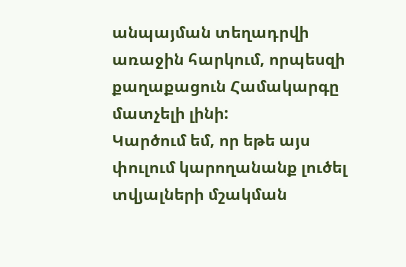անպայման տեղադրվի առաջին հարկում, որպեսզի քաղաքացուն Համակարգը մատչելի լինի:
Կարծում եմ, որ եթե այս փուլում կարողանանք լուծել տվյալների մշակման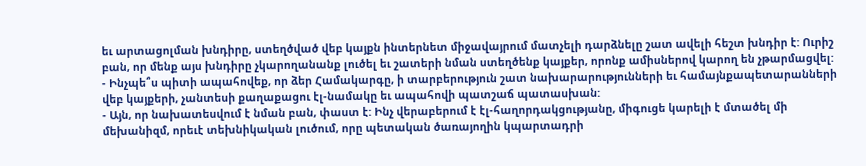եւ արտացոլման խնդիրը, ստեղծված վեբ կայքն ինտերնետ միջավայրում մատչելի դարձնելը շատ ավելի հեշտ խնդիր է: Ուրիշ բան, որ մենք այս խնդիրը չկարողանանք լուծել եւ շատերի նման ստեղծենք կայքեր, որոնք ամիսներով կարող են չթարմացվել:
- Ինչպե՞ս պիտի ապահովեք, որ ձեր Համակարգը, ի տարբերություն շատ նախարարությունների եւ համայնքապետարանների վեբ կայքերի, չանտեսի քաղաքացու էլ-նամակը եւ ապահովի պատշաճ պատասխան:
- Այն, որ նախատեսվում է նման բան, փաստ է: Ինչ վերաբերում է էլ-հաղորդակցությանը, միգուցե կարելի է մտածել մի մեխանիզմ, որեւէ տեխնիկական լուծում, որը պետական ծառայողին կպարտադրի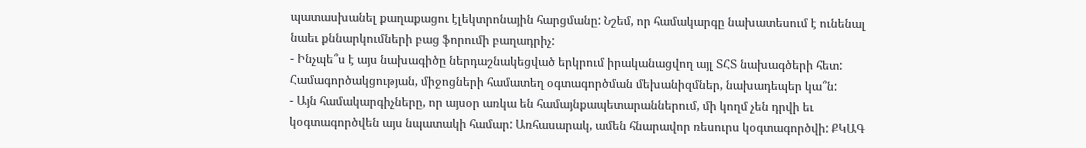պատասխանել քաղաքացու էլեկտրոնային հարցմանը: Նշեմ, որ համակարգը նախատեսում է ունենալ նաեւ քննարկումների բաց ֆորումի բաղադրիչ:
- Ինչպե՞ս է այս նախագիծը ներդաշնակեցված երկրում իրականացվող այլ ՏՀՏ նախագծերի հետ: Համագործակցության, միջոցների համատեղ օգտագործման մեխանիզմներ, նախադեպեր կա՞ն:
- Այն համակարգիչները, որ այսօր առկա են համայնքապետարաններում, մի կողմ չեն դրվի եւ կօգտագործվեն այս նպատակի համար: Առհասարակ, ամեն հնարավոր ռեսուրս կօգտագործվի: ՔԿԱԳ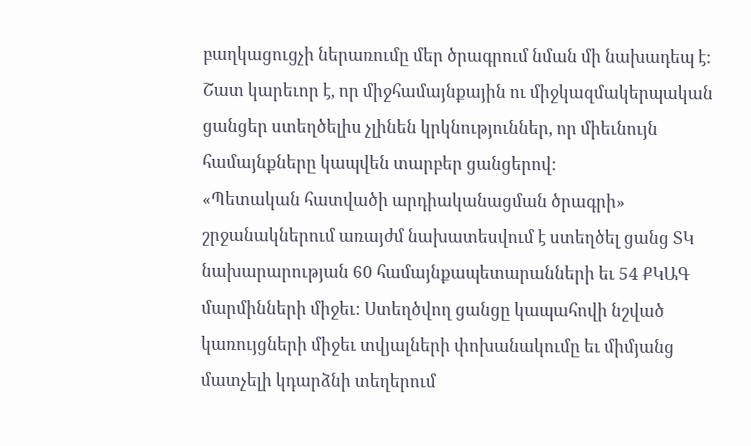բաղկացուցչի ներառումը մեր ծրագրում նման մի նախադեպ է: Շատ կարեւոր է, որ միջհամայնքային ու միջկազմակերպական ցանցեր ստեղծելիս չլինեն կրկնություններ, որ միեւնույն համայնքները կապվեն տարբեր ցանցերով:
«Պետական հատվածի արդիականացման ծրագրի» շրջանակներում առայժմ նախատեսվում է ստեղծել ցանց ՏԿ նախարարության 60 համայնքապետարանների եւ 54 ՔԿԱԳ մարմինների միջեւ: Ստեղծվող ցանցը կապահովի նշված կառույցների միջեւ տվյալների փոխանակումը եւ միմյանց մատչելի կդարձնի տեղերում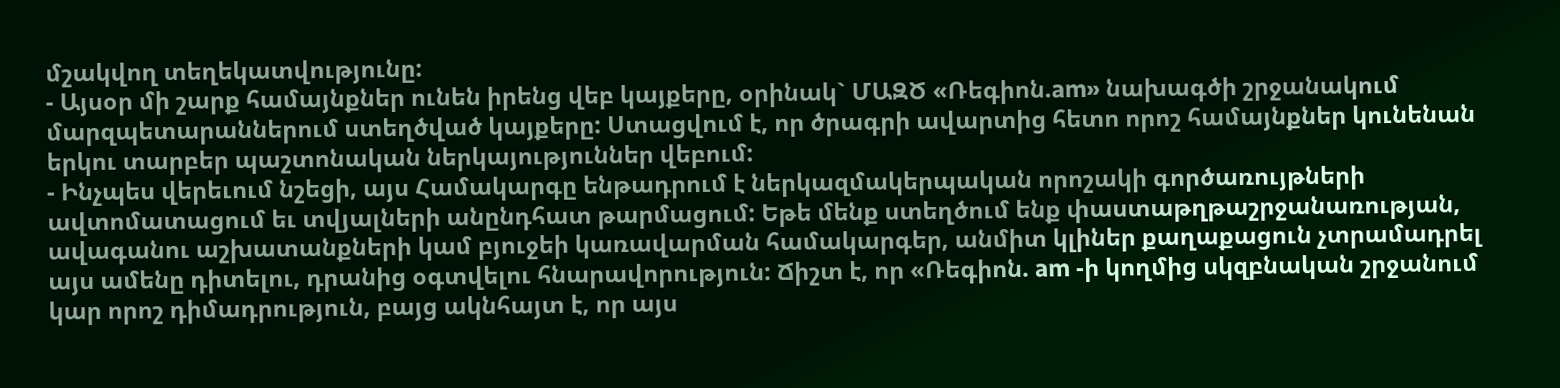մշակվող տեղեկատվությունը:
- Այսօր մի շարք համայնքներ ունեն իրենց վեբ կայքերը, օրինակ` ՄԱԶԾ «Ռեգիոն.am» նախագծի շրջանակում մարզպետարաններում ստեղծված կայքերը: Ստացվում է, որ ծրագրի ավարտից հետո որոշ համայնքներ կունենան երկու տարբեր պաշտոնական ներկայություններ վեբում:
- Ինչպես վերեւում նշեցի, այս Համակարգը ենթադրում է ներկազմակերպական որոշակի գործառույթների ավտոմատացում եւ տվյալների անընդհատ թարմացում: Եթե մենք ստեղծում ենք փաստաթղթաշրջանառության, ավագանու աշխատանքների կամ բյուջեի կառավարման համակարգեր, անմիտ կլիներ քաղաքացուն չտրամադրել այս ամենը դիտելու, դրանից օգտվելու հնարավորություն: Ճիշտ է, որ «Ռեգիոն. am -ի կողմից սկզբնական շրջանում կար որոշ դիմադրություն, բայց ակնհայտ է, որ այս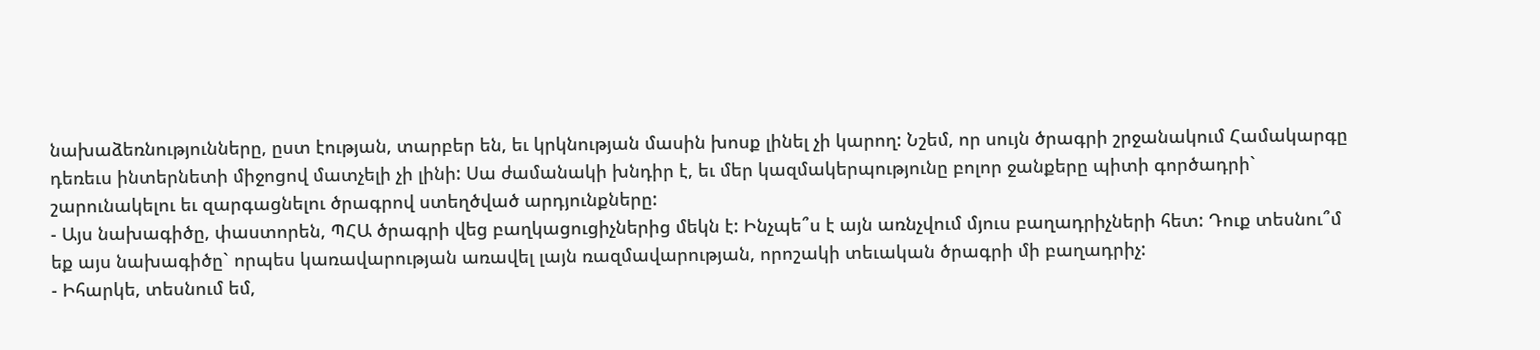նախաձեռնությունները, ըստ էության, տարբեր են, եւ կրկնության մասին խոսք լինել չի կարող: Նշեմ, որ սույն ծրագրի շրջանակում Համակարգը դեռեւս ինտերնետի միջոցով մատչելի չի լինի: Սա ժամանակի խնդիր է, եւ մեր կազմակերպությունը բոլոր ջանքերը պիտի գործադրի` շարունակելու եւ զարգացնելու ծրագրով ստեղծված արդյունքները:
- Այս նախագիծը, փաստորեն, ՊՀԱ ծրագրի վեց բաղկացուցիչներից մեկն է: Ինչպե՞ս է այն առնչվում մյուս բաղադրիչների հետ: Դուք տեսնու՞մ եք այս նախագիծը` որպես կառավարության առավել լայն ռազմավարության, որոշակի տեւական ծրագրի մի բաղադրիչ:
- Իհարկե, տեսնում եմ,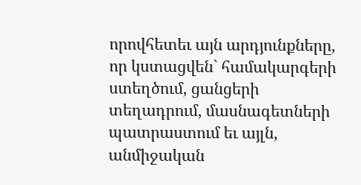որովհետեւ այն արդյունքները, որ կստացվեն` համակարգերի ստեղծում, ցանցերի տեղադրում, մասնագետների պատրաստում եւ այլն, անմիջական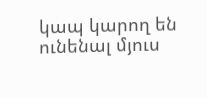կապ կարող են ունենալ մյուս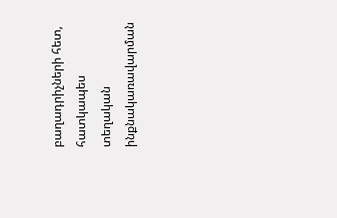բաղադրիչների հետ, հատկապես տեղական ինքնակառավարման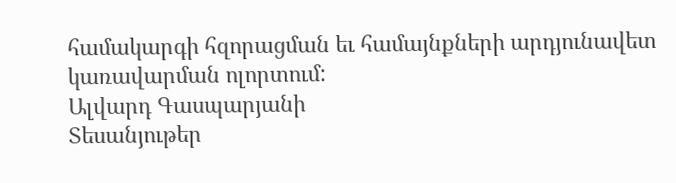համակարգի հզորացման եւ համայնքների արդյունավետ կառավարման ոլորտում:
Ալվարդ Գասպարյանի
Տեսանյութեր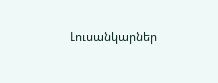Լուսանկարներ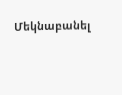Մեկնաբանել